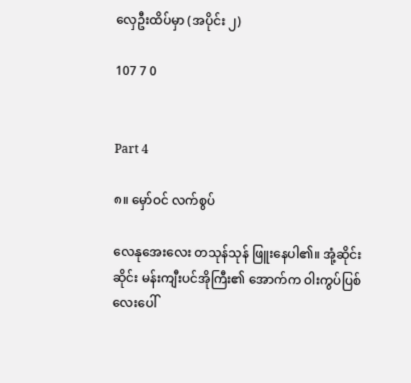လှေဦးထိပ်မှာ (အပိုင်း ၂)

107 7 0


Part 4

၈။ မှော်ဝင် လက်စွပ်

လေနုအေးလေး တသုန်သုန် ဖြူးနေပါ၏။ အုံ့ဆိုင်းဆိုင်း မန်းကျီးပင်အိုကြီး၏ အောက်က ဝါးကွပ်ပြစ်လေးပေါ်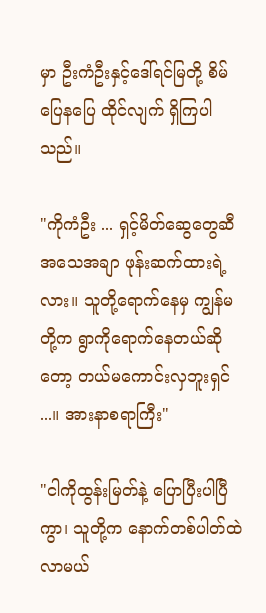မှာ ဦးကံဦးနှင့်ဒေါ်ရင်မြတို့ စိမ်ပြေနပြေ ထိုင်လျက် ရှိကြပါသည်။

"ကိုကံဦး ... ရှင့်မိတ်ဆွေတွေဆီ အသေအချာ ဖုန်းဆက်ထားရဲ့လား။ သူတို့ရောက်နေမှ ကျွန်မတို့က ရွာကိုရောက်နေတယ်ဆိုတော့ တယ်မကောင်းလှဘူးရှင် ...။ အားနာစရာကြီး"

"ငါကိုထွန်းမြတ်နဲ့ ပြောပြီးပါပြီကွာ၊ သူတို့က နောက်တစ်ပါတ်ထဲ လာမယ်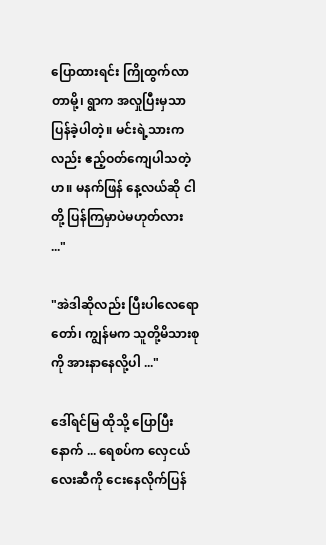ပြောထားရင်း ကြိုထွက်လာတာမို့၊ ရွာက အလှုပြီးမှသာ ပြန်ခဲ့ပါတဲ့။ မင်းရဲ့သားကလည်း ဧည့်ဝတ်ကျေပါသတဲ့ဟ။ မနက်ဖြန် နေ့လယ်ဆို ငါတို့ ပြန်ကြမှာပဲမဟုတ်လား ..."

"အဲဒါဆိုလည်း ပြီးပါလေရောတော်၊ ကျွန်မက သူတို့မိသားစုကို အားနာနေလို့ပါ ..."

ဒေါ်ရင်မြ ထိုသို့ ပြောပြီးနောက် ... ရေစပ်က လှေငယ်လေးဆီကို ငေးနေလိုက်ပြန်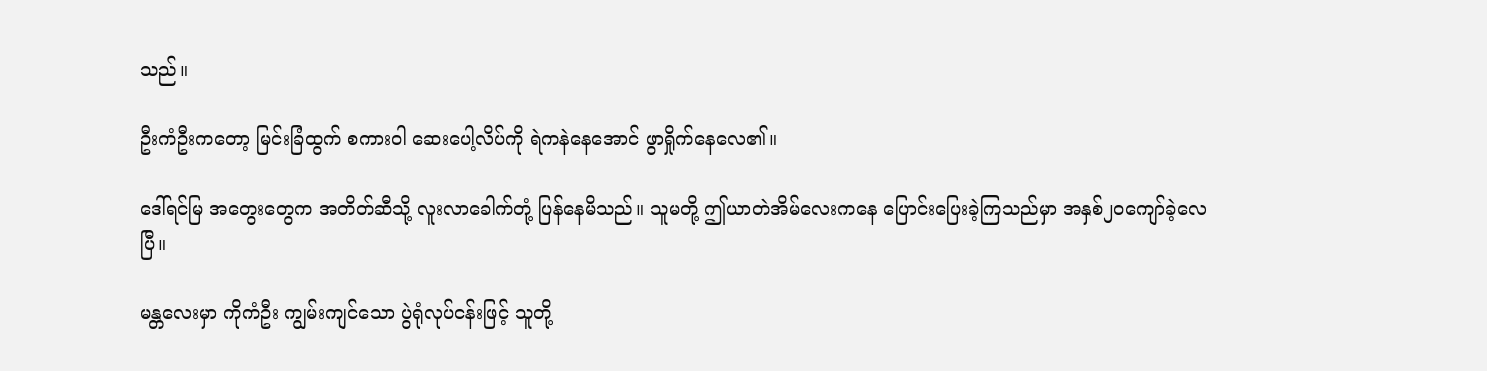သည်။

ဦးကံဦးကတော့ မြင်းခြံထွက် စကားဝါ ဆေးပေါ့လိပ်ကို ရဲကနဲနေအောင် ဖွာရှိုက်နေလေ၏။

ဒေါ်ရင်မြ အတွေးတွေက အတိတ်ဆီသို့ လူးလာခေါက်တုံ့ ပြန်နေမိသည်။ သူမတို့ ဤယာတဲအိမ်လေးကနေ ပြောင်းပြေးခဲ့ကြသည်မှာ အနှစ်၂၀ကျော်ခဲ့လေပြီ။

မန္တလေးမှာ ကိုကံဦး ကျွမ်းကျင်သော ပွဲရုံလုပ်ငန်းဖြင့် သူတို့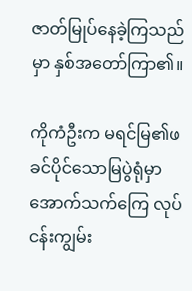ဇာတ်မြုပ်နေခဲ့ကြသည်မှာ နှစ်အတော်ကြာ၏။

ကိုကံဦးက မရင်မြ၏ဖခင်ပိုင်သောမြပွဲရုံမှာ အောက်သက်ကြေ လုပ်ငန်းကျွမ်း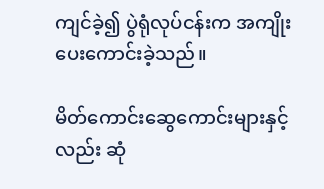ကျင်ခဲ့၍ ပွဲရုံလုပ်ငန်းက အကျိုးပေးကောင်းခဲ့သည်။

မိတ်ကောင်းဆွေကောင်းများနှင့်လည်း ဆုံ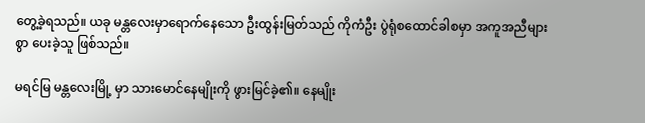တွေ့ခဲ့ရသည်။ ယခု မန္တလေးမှာရောက်နေသော ဦးထွန်းမြတ်သည် ကိုကံဦး ပွဲရုံစထောင်ခါစမှာ အကူအညီများစွာ ပေးခဲ့သူ ဖြစ်သည်။

မရင်မြ မန္တလေးမြို့ မှာ သားမောင်နေမျိုးကို ဖွားမြင်ခဲ့၏။ နေမျိုး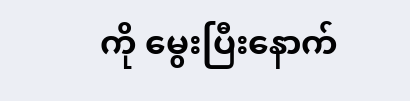ကို မွေးပြီးနောက်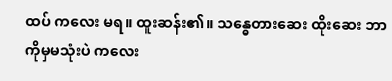ထပ် ကလေး မရ။ ထူးဆန်း၏။ သန္ဓေတားဆေး ထိုးဆေး ဘာကိုမှမသုံးပဲ ကလေး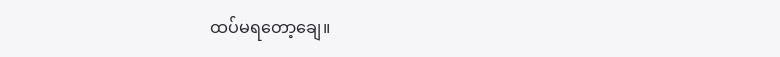ထပ်မရတော့ချေ။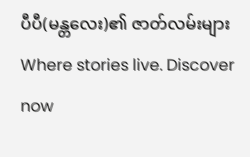ပီပီ(မန္တလေး)၏ ဇာတ်လမ်းများWhere stories live. Discover now